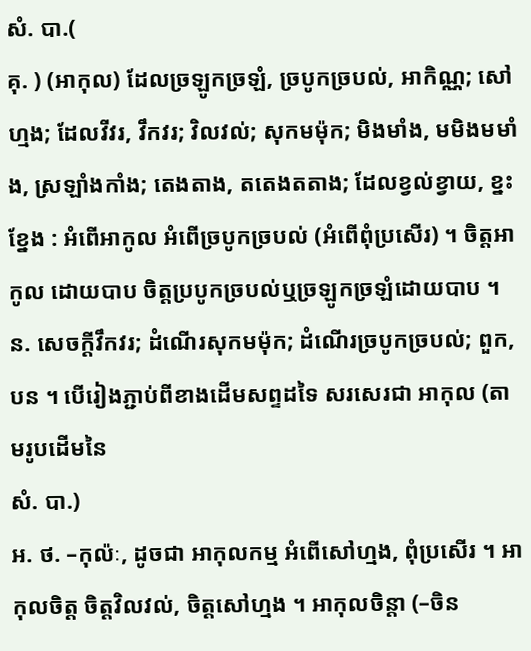សំ. បា.(
គុ. ) (អាកុល) ដែលច្រឡូកច្រឡំ, ច្របូកច្របល់, អាកិណ្ណ; សៅហ្មង; ដែលវីវរ, វឹកវរ; វិលវល់; សុកមម៉ុក; មិងមាំង, មមិងមមាំង, ស្រឡាំងកាំង; តេងតាង, តតេងតតាង; ដែលខ្វល់ខ្វាយ, ខ្នះខ្នែង : អំពើអាកូល អំពើច្របូកច្របល់ (អំពើពុំប្រសើរ) ។ ចិត្តអាកូល ដោយបាប ចិត្តប្របូកច្របល់ឬច្រឡូកច្រឡំដោយបាប ។
ន. សេចក្ដីវឹកវរ; ដំណើរសុកមម៉ុក; ដំណើរច្របូកច្របល់; ពួក, បន ។ បើរៀងភ្ជាប់ពីខាងដើមសព្ទដទៃ សរសេរជា អាកុល (តាមរូបដើមនៃ
សំ. បា.)
អ. ថ. –កុល៉ៈ, ដូចជា អាកុលកម្ម អំពើសៅហ្មង, ពុំប្រសើរ ។ អាកុលចិត្ត ចិត្តវិលវល់, ចិត្តសៅហ្មង ។ អាកុលចិន្តា (–ចិន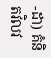-ដា) គំនិតវិលវ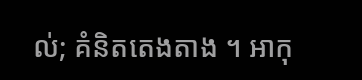ល់; គំនិតតេងតាង ។ អាកុ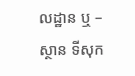លដ្ឋាន ឬ –ស្ថាន ទីសុក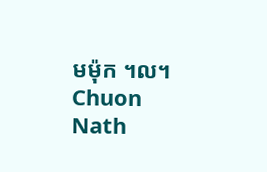មម៉ុក ។ល។
Chuon Nath